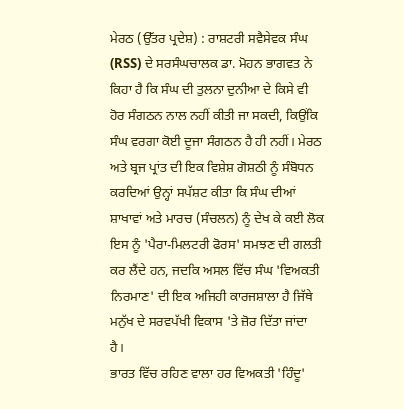ਮੇਰਠ (ਉੱਤਰ ਪ੍ਰਦੇਸ਼) : ਰਾਸ਼ਟਰੀ ਸਵੈਸੇਵਕ ਸੰਘ (RSS) ਦੇ ਸਰਸੰਘਚਾਲਕ ਡਾ. ਮੋਹਨ ਭਾਗਵਤ ਨੇ ਕਿਹਾ ਹੈ ਕਿ ਸੰਘ ਦੀ ਤੁਲਨਾ ਦੁਨੀਆ ਦੇ ਕਿਸੇ ਵੀ ਹੋਰ ਸੰਗਠਨ ਨਾਲ ਨਹੀਂ ਕੀਤੀ ਜਾ ਸਕਦੀ, ਕਿਉਂਕਿ ਸੰਘ ਵਰਗਾ ਕੋਈ ਦੂਜਾ ਸੰਗਠਨ ਹੈ ਹੀ ਨਹੀਂ। ਮੇਰਠ ਅਤੇ ਬ੍ਰਜ ਪ੍ਰਾਂਤ ਦੀ ਇਕ ਵਿਸ਼ੇਸ਼ ਗੋਸ਼ਠੀ ਨੂੰ ਸੰਬੋਧਨ ਕਰਦਿਆਂ ਉਨ੍ਹਾਂ ਸਪੱਸ਼ਟ ਕੀਤਾ ਕਿ ਸੰਘ ਦੀਆਂ ਸ਼ਾਖਾਵਾਂ ਅਤੇ ਮਾਰਚ (ਸੰਚਲਨ) ਨੂੰ ਦੇਖ ਕੇ ਕਈ ਲੋਕ ਇਸ ਨੂੰ 'ਪੈਰਾ-ਮਿਲਟਰੀ ਫੋਰਸ' ਸਮਝਣ ਦੀ ਗਲਤੀ ਕਰ ਲੈਂਦੇ ਹਨ, ਜਦਕਿ ਅਸਲ ਵਿੱਚ ਸੰਘ 'ਵਿਅਕਤੀ ਨਿਰਮਾਣ' ਦੀ ਇਕ ਅਜਿਹੀ ਕਾਰਜਸ਼ਾਲਾ ਹੈ ਜਿੱਥੇ ਮਨੁੱਖ ਦੇ ਸਰਵਪੱਖੀ ਵਿਕਾਸ 'ਤੇ ਜ਼ੋਰ ਦਿੱਤਾ ਜਾਂਦਾ ਹੈ।
ਭਾਰਤ ਵਿੱਚ ਰਹਿਣ ਵਾਲਾ ਹਰ ਵਿਅਕਤੀ 'ਹਿੰਦੂ'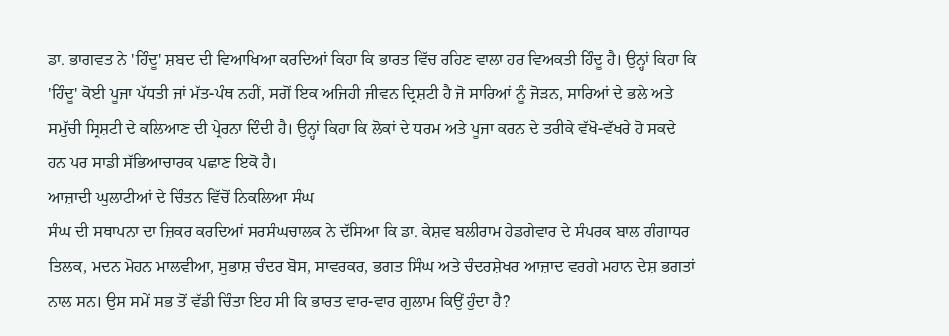ਡਾ. ਭਾਗਵਤ ਨੇ 'ਹਿੰਦੂ' ਸ਼ਬਦ ਦੀ ਵਿਆਖਿਆ ਕਰਦਿਆਂ ਕਿਹਾ ਕਿ ਭਾਰਤ ਵਿੱਚ ਰਹਿਣ ਵਾਲਾ ਹਰ ਵਿਅਕਤੀ ਹਿੰਦੂ ਹੈ। ਉਨ੍ਹਾਂ ਕਿਹਾ ਕਿ 'ਹਿੰਦੂ' ਕੋਈ ਪੂਜਾ ਪੱਧਤੀ ਜਾਂ ਮੱਤ-ਪੰਥ ਨਹੀਂ, ਸਗੋਂ ਇਕ ਅਜਿਹੀ ਜੀਵਨ ਦ੍ਰਿਸ਼ਟੀ ਹੈ ਜੋ ਸਾਰਿਆਂ ਨੂੰ ਜੋੜਨ, ਸਾਰਿਆਂ ਦੇ ਭਲੇ ਅਤੇ ਸਮੁੱਚੀ ਸ੍ਰਿਸ਼ਟੀ ਦੇ ਕਲਿਆਣ ਦੀ ਪ੍ਰੇਰਨਾ ਦਿੰਦੀ ਹੈ। ਉਨ੍ਹਾਂ ਕਿਹਾ ਕਿ ਲੋਕਾਂ ਦੇ ਧਰਮ ਅਤੇ ਪੂਜਾ ਕਰਨ ਦੇ ਤਰੀਕੇ ਵੱਖੋ-ਵੱਖਰੇ ਹੋ ਸਕਦੇ ਹਨ ਪਰ ਸਾਡੀ ਸੱਭਿਆਚਾਰਕ ਪਛਾਣ ਇਕੋ ਹੈ।
ਆਜ਼ਾਦੀ ਘੁਲਾਟੀਆਂ ਦੇ ਚਿੰਤਨ ਵਿੱਚੋਂ ਨਿਕਲਿਆ ਸੰਘ
ਸੰਘ ਦੀ ਸਥਾਪਨਾ ਦਾ ਜ਼ਿਕਰ ਕਰਦਿਆਂ ਸਰਸੰਘਚਾਲਕ ਨੇ ਦੱਸਿਆ ਕਿ ਡਾ. ਕੇਸ਼ਵ ਬਲੀਰਾਮ ਹੇਡਗੇਵਾਰ ਦੇ ਸੰਪਰਕ ਬਾਲ ਗੰਗਾਧਰ ਤਿਲਕ, ਮਦਨ ਮੋਹਨ ਮਾਲਵੀਆ, ਸੁਭਾਸ਼ ਚੰਦਰ ਬੋਸ, ਸਾਵਰਕਰ, ਭਗਤ ਸਿੰਘ ਅਤੇ ਚੰਦਰਸ਼ੇਖਰ ਆਜ਼ਾਦ ਵਰਗੇ ਮਹਾਨ ਦੇਸ਼ ਭਗਤਾਂ ਨਾਲ ਸਨ। ਉਸ ਸਮੇਂ ਸਭ ਤੋਂ ਵੱਡੀ ਚਿੰਤਾ ਇਹ ਸੀ ਕਿ ਭਾਰਤ ਵਾਰ-ਵਾਰ ਗੁਲਾਮ ਕਿਉਂ ਹੁੰਦਾ ਹੈ?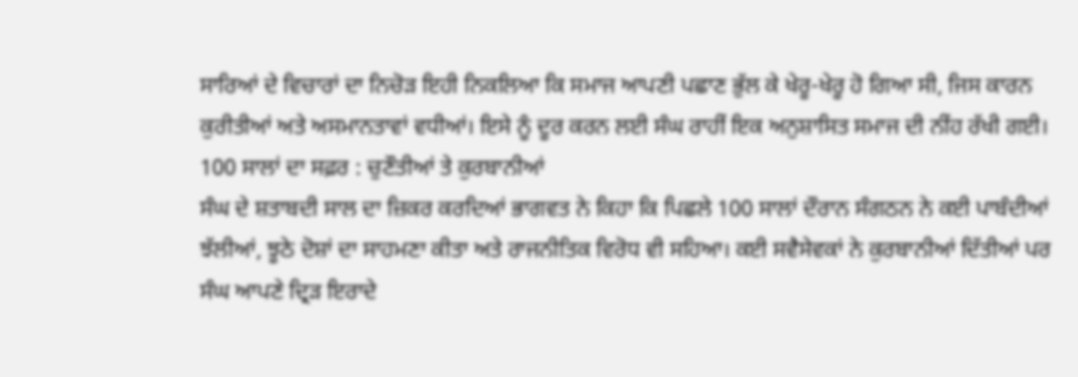ਸਾਰਿਆਂ ਦੇ ਵਿਚਾਰਾਂ ਦਾ ਨਿਚੋੜ ਇਹੀ ਨਿਕਲਿਆ ਕਿ ਸਮਾਜ ਆਪਣੀ ਪਛਾਣ ਭੁੱਲ ਕੇ ਖੇਰੂ-ਖੇਰੂ ਹੋ ਗਿਆ ਸੀ, ਜਿਸ ਕਾਰਨ ਕੁਰੀਤੀਆਂ ਅਤੇ ਅਸਮਾਨਤਾਵਾਂ ਵਧੀਆਂ। ਇਸੇ ਨੂੰ ਦੂਰ ਕਰਨ ਲਈ ਸੰਘ ਰਾਹੀਂ ਇਕ ਅਨੁਸ਼ਾਸਿਤ ਸਮਾਜ ਦੀ ਨੀਂਹ ਰੱਖੀ ਗਈ।
100 ਸਾਲਾਂ ਦਾ ਸਫ਼ਰ : ਚੁਣੌਤੀਆਂ ਤੇ ਕੁਰਬਾਨੀਆਂ
ਸੰਘ ਦੇ ਸ਼ਤਾਬਦੀ ਸਾਲ ਦਾ ਜ਼ਿਕਰ ਕਰਦਿਆਂ ਭਾਗਵਤ ਨੇ ਕਿਹਾ ਕਿ ਪਿਛਲੇ 100 ਸਾਲਾਂ ਦੌਰਾਨ ਸੰਗਠਨ ਨੇ ਕਈ ਪਾਬੰਦੀਆਂ ਝੱਲੀਆਂ, ਝੂਠੇ ਦੋਸ਼ਾਂ ਦਾ ਸਾਹਮਣਾ ਕੀਤਾ ਅਤੇ ਰਾਜਨੀਤਿਕ ਵਿਰੋਧ ਵੀ ਸਹਿਆ। ਕਈ ਸਵੈਸੇਵਕਾਂ ਨੇ ਕੁਰਬਾਨੀਆਂ ਦਿੱਤੀਆਂ ਪਰ ਸੰਘ ਆਪਣੇ ਦ੍ਰਿੜ ਇਰਾਦੇ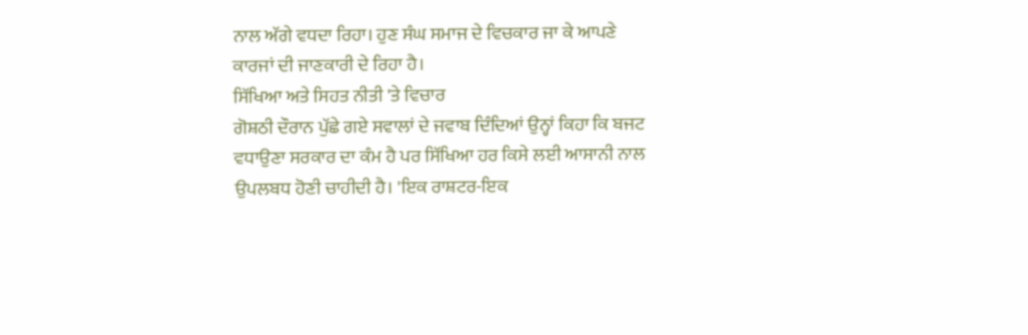ਨਾਲ ਅੱਗੇ ਵਧਦਾ ਰਿਹਾ। ਹੁਣ ਸੰਘ ਸਮਾਜ ਦੇ ਵਿਚਕਾਰ ਜਾ ਕੇ ਆਪਣੇ ਕਾਰਜਾਂ ਦੀ ਜਾਣਕਾਰੀ ਦੇ ਰਿਹਾ ਹੈ।
ਸਿੱਖਿਆ ਅਤੇ ਸਿਹਤ ਨੀਤੀ 'ਤੇ ਵਿਚਾਰ
ਗੋਸ਼ਠੀ ਦੌਰਾਨ ਪੁੱਛੇ ਗਏ ਸਵਾਲਾਂ ਦੇ ਜਵਾਬ ਦਿੰਦਿਆਂ ਉਨ੍ਹਾਂ ਕਿਹਾ ਕਿ ਬਜਟ ਵਧਾਉਣਾ ਸਰਕਾਰ ਦਾ ਕੰਮ ਹੈ ਪਰ ਸਿੱਖਿਆ ਹਰ ਕਿਸੇ ਲਈ ਆਸਾਨੀ ਨਾਲ ਉਪਲਬਧ ਹੋਣੀ ਚਾਹੀਦੀ ਹੈ। 'ਇਕ ਰਾਸ਼ਟਰ-ਇਕ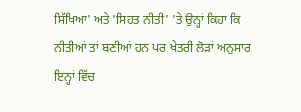ਸਿੱਖਿਆ' ਅਤੇ 'ਸਿਹਤ ਨੀਤੀ' 'ਤੇ ਉਨ੍ਹਾਂ ਕਿਹਾ ਕਿ ਨੀਤੀਆਂ ਤਾਂ ਬਣੀਆਂ ਹਨ ਪਰ ਖੇਤਰੀ ਲੋੜਾਂ ਅਨੁਸਾਰ ਇਨ੍ਹਾਂ ਵਿੱਚ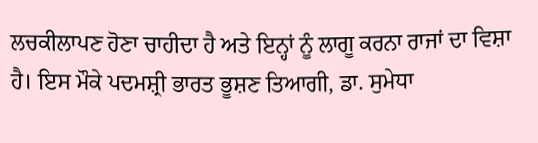ਲਚਕੀਲਾਪਣ ਹੋਣਾ ਚਾਹੀਦਾ ਹੈ ਅਤੇ ਇਨ੍ਹਾਂ ਨੂੰ ਲਾਗੂ ਕਰਨਾ ਰਾਜਾਂ ਦਾ ਵਿਸ਼ਾ ਹੈ। ਇਸ ਮੌਕੇ ਪਦਮਸ਼੍ਰੀ ਭਾਰਤ ਭੂਸ਼ਣ ਤਿਆਗੀ, ਡਾ. ਸੁਮੇਧਾ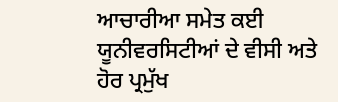ਆਚਾਰੀਆ ਸਮੇਤ ਕਈ ਯੂਨੀਵਰਸਿਟੀਆਂ ਦੇ ਵੀਸੀ ਅਤੇ ਹੋਰ ਪ੍ਰਮੁੱਖ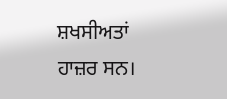ਸ਼ਖਸੀਅਤਾਂ ਹਾਜ਼ਰ ਸਨ।